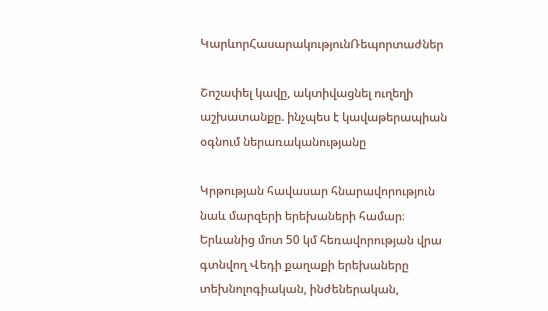ԿարևորՀասարակությունՌեպորտաժներ

Շոշափել կավը, ակտիվացնել ուղեղի աշխատանքը. ինչպես է կավաթերապիան օգնում ներառականությանը

Կրթության հավասար հնարավորություն նաև մարզերի երեխաների համար։ Երևանից մոտ 50 կմ հեռավորության վրա գտնվող Վեդի քաղաքի երեխաները տեխնոլոգիական, ինժեներական,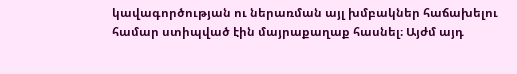կավագործության ու ներառման այլ խմբակներ հաճախելու համար ստիպված էին մայրաքաղաք հասնել։ Այժմ այդ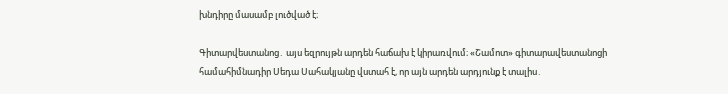խնդիրը մասամբ լուծված է։

Գիտարվեստանոց․ այս եզրույթն արդեն հաճախ է կիրառվում։ «Շամոտ» գիտարավեստանոցի համահիմնադիր Սեդա Սահակյանը վստահ է, որ այն արդեն արդյունք է տալիս․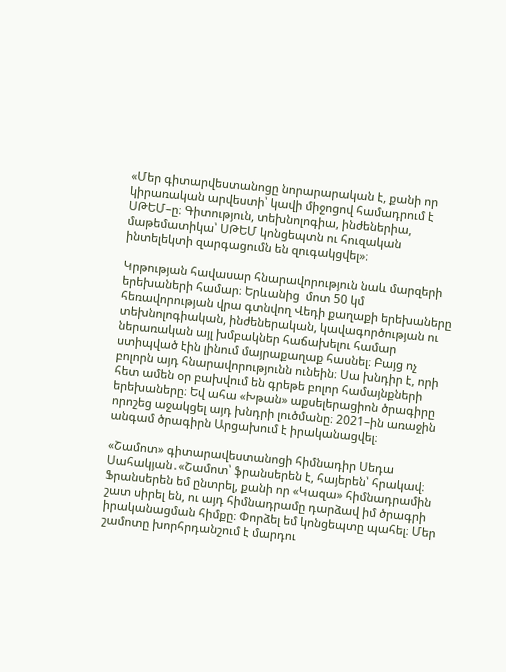«Մեր գիտարվեստանոցը նորարարական է, քանի որ կիրառական արվեստի՝ կավի միջոցով համադրում է ՍԹԵՄ–ը։ Գիտություն, տեխնոլոգիա, ինժեներիա, մաթեմատիկա՝ ՍԹԵՄ կոնցեպտն ու հուզական ինտելեկտի զարգացումն են զուգակցվել»։

Կրթության հավասար հնարավորություն նաև մարզերի երեխաների համար։ Երևանից  մոտ 50 կմ հեռավորության վրա գտնվող Վեդի քաղաքի երեխաները տեխնոլոգիական, ինժեներական, կավագործության ու ներառական այլ խմբակներ հաճախելու համար ստիպված էին լինում մայրաքաղաք հասնել։ Բայց ոչ բոլորն այդ հնարավորությունն ունեին։ Սա խնդիր է, որի հետ ամեն օր բախվում են գրեթե բոլոր համայնքների երեխաները։ Եվ ահա «Խթան» աքսելերացիոն ծրագիրը որոշեց աջակցել այդ խնդրի լուծմանը։ 2021–ին առաջին անգամ ծրագիրն Արցախում է իրականացվել։

«Շամոտ» գիտարավեստանոցի հիմնադիր Սեդա Սահակյան․«Շամոտ՝ ֆրանսերեն է, հայերեն՝ հրակավ։ Ֆրանսերեն եմ ընտրել, քանի որ «Կազա» հիմնադրամին շատ սիրել են, ու այդ հիմնադրամը դարձավ իմ ծրագրի իրականացման հիմքը։ Փորձել եմ կոնցեպտը պահել։ Մեր շամոտը խորհրդանշում է մարդու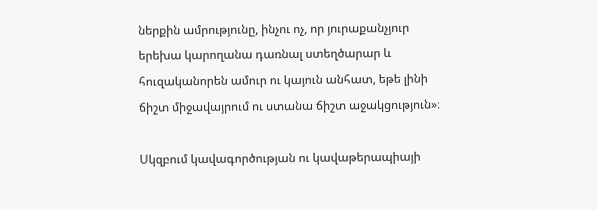ներքին ամրությունը, ինչու ոչ, որ յուրաքանչյուր երեխա կարողանա դառնալ ստեղծարար և հուզականորեն ամուր ու կայուն անհատ, եթե լինի ճիշտ միջավայրում ու ստանա ճիշտ աջակցություն»։

Սկզբում կավագործության ու կավաթերապիայի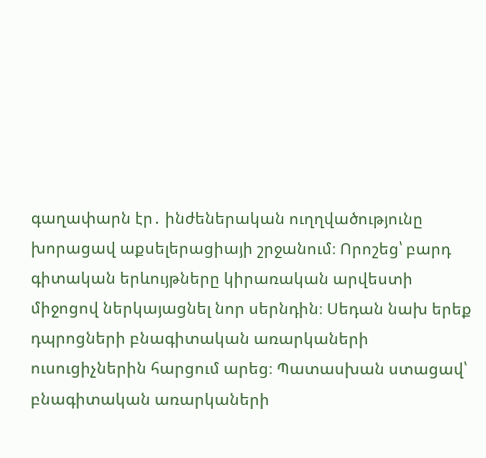գաղափարն էր․ ինժեներական ուղղվածությունը խորացավ աքսելերացիայի շրջանում։ Որոշեց՝ բարդ գիտական երևույթները կիրառական արվեստի միջոցով ներկայացնել նոր սերնդին։ Սեդան նախ երեք դպրոցների բնագիտական առարկաների ուսուցիչներին հարցում արեց։ Պատասխան ստացավ՝ բնագիտական առարկաների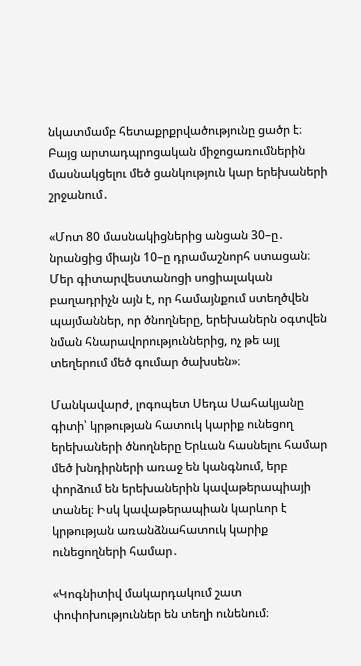նկատմամբ հետաքրքրվածությունը ցածր է։ Բայց արտադպրոցական միջոցառումներին մասնակցելու մեծ ցանկություն կար երեխաների շրջանում․

«Մոտ 80 մասնակիցներից անցան 30–ը․ նրանցից միայն 10–ը դրամաշնորհ ստացան։ Մեր գիտարվեստանոցի սոցիալական բաղադրիչն այն է, որ համայնքում ստեղծվեն պայմաններ, որ ծնողները, երեխաներն օգտվեն նման հնարավորություններից, ոչ թե այլ տեղերում մեծ գումար ծախսեն»։

Մանկավարժ, լոգոպետ Սեդա Սահակյանը գիտի՝ կրթության հատուկ կարիք ունեցող երեխաների ծնողները Երևան հասնելու համար մեծ խնդիրների առաջ են կանգնում, երբ փորձում են երեխաներին կավաթերապիայի տանել։ Իսկ կավաթերապիան կարևոր է կրթության առանձնահատուկ կարիք ունեցողների համար․

«Կոգնիտիվ մակարդակում շատ փոփոխություններ են տեղի ունենում։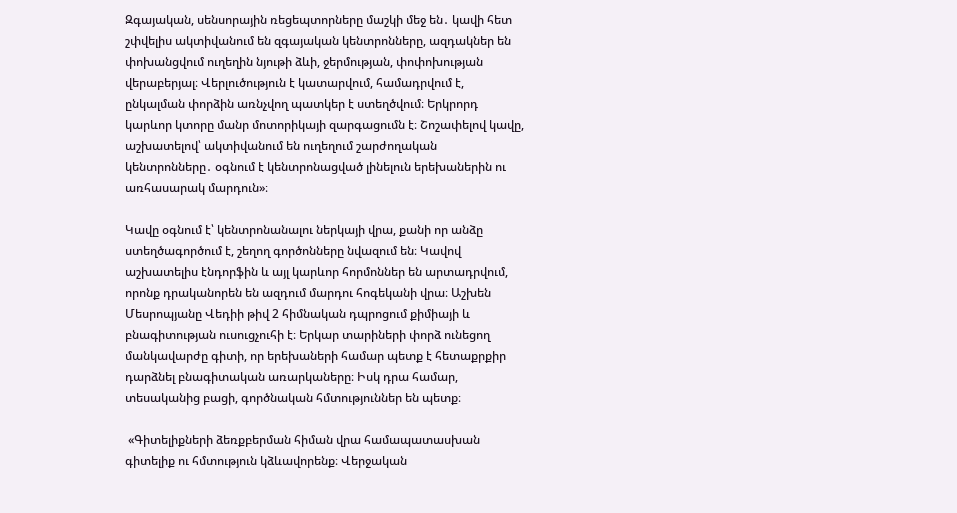Զգայական, սենսորային ռեցեպտորները մաշկի մեջ են․ կավի հետ շփվելիս ակտիվանում են զգայական կենտրոնները, ազդակներ են փոխանցվում ուղեղին նյութի ձևի, ջերմության, փոփոխության վերաբերյալ։ Վերլուծություն է կատարվում, համադրվում է, ընկալման փորձին առնչվող պատկեր է ստեղծվում։ Երկրորդ կարևոր կտորը մանր մոտորիկայի զարգացումն է։ Շոշափելով կավը, աշխատելով՝ ակտիվանում են ուղեղում շարժողական կենտրոնները․ օգնում է կենտրոնացված լինելուն երեխաներին ու առհասարակ մարդուն»։

Կավը օգնում է՝ կենտրոնանալու ներկայի վրա, քանի որ անձը ստեղծագործում է, շեղող գործոնները նվազում են։ Կավով աշխատելիս էնդորֆին և այլ կարևոր հորմոններ են արտադրվում, որոնք դրականորեն են ազդում մարդու հոգեկանի վրա։ Աշխեն Մեսրոպյանը Վեդիի թիվ 2 հիմնական դպրոցում քիմիայի և բնագիտության ուսուցչուհի է։ Երկար տարիների փորձ ունեցող մանկավարժը գիտի, որ երեխաների համար պետք է հետաքրքիր դարձնել բնագիտական առարկաները։ Իսկ դրա համար, տեսականից բացի, գործնական հմտություններ են պետք։

 «Գիտելիքների ձեռքբերման հիման վրա համապատասխան գիտելիք ու հմտություն կձևավորենք։ Վերջական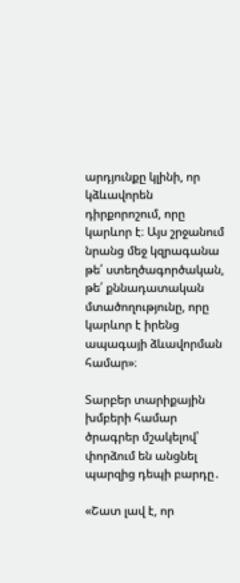արդյունքը կլինի, որ կձևավորեն դիրքորոշում, որը կարևոր է։ Այս շրջանում նրանց մեջ կզրագանա  թե՛ ստեղծագործական, թե՛ քննադատական մտածողությունը, որը կարևոր է իրենց ապագայի ձևավորման համար»։

Տարբեր տարիքային խմբերի համար ծրագրեր մշակելով՝ փորձում են անցնել պարզից դեպի բարդը․

«Շատ լավ է, որ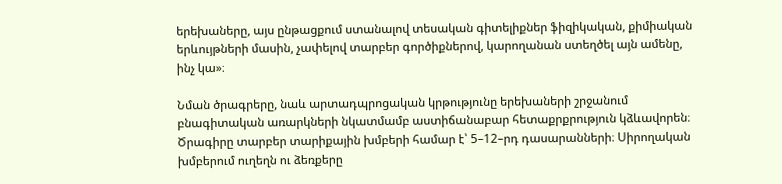երեխաները, այս ընթացքում ստանալով տեսական գիտելիքներ ֆիզիկական, քիմիական երևույթների մասին, չափելով տարբեր գործիքներով, կարողանան ստեղծել այն ամենը, ինչ կա»։

Նման ծրագրերը, նաև արտադպրոցական կրթությունը երեխաների շրջանում բնագիտական առարկների նկատմամբ աստիճանաբար հետաքրքրություն կձևավորեն։ Ծրագիրը տարբեր տարիքային խմբերի համար է՝ 5–12–րդ դասարանների։ Սիրողական խմբերում ուղեղն ու ձեռքերը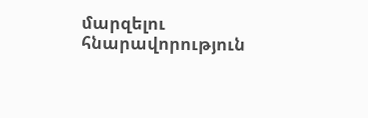մարզելու հնարավորություն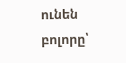ունեն բոլորը՝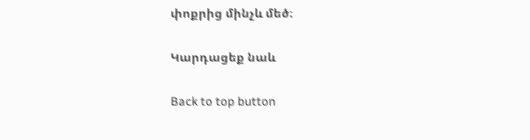փոքրից մինչև մեծ։

Կարդացեք նաև

Back to top button